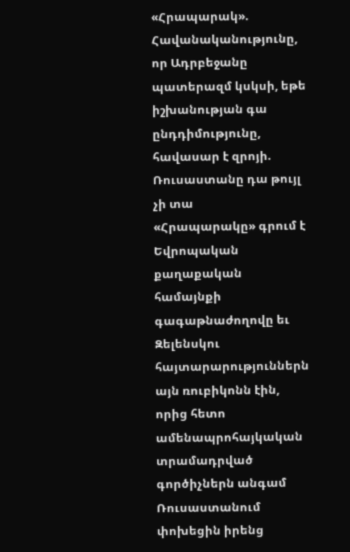«Հրապարակ». Հավանականությունը, որ Ադրբեջանը պատերազմ կսկսի, եթե իշխանության գա ընդդիմությունը, հավասար է զրոյի. Ռուսաստանը դա թույլ չի տա
«Հրապարակը» գրում է
Եվրոպական քաղաքական համայնքի գագաթնաժողովը եւ Զելենսկու հայտարարություններն այն ռուբիկոնն էին, որից հետո ամենապրոհայկական տրամադրված գործիչներն անգամ Ռուսաստանում փոխեցին իրենց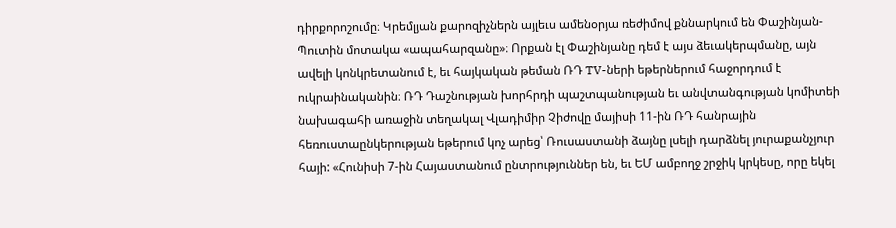դիրքորոշումը։ Կրեմլյան քարոզիչներն այլեւս ամենօրյա ռեժիմով քննարկում են Փաշինյան-Պուտին մոտակա «ապահարզանը»։ Որքան էլ Փաշինյանը դեմ է այս ձեւակերպմանը, այն ավելի կոնկրետանում է, եւ հայկական թեման ՌԴ TV-ների եթերներում հաջորդում է ուկրաինականին։ ՌԴ Դաշնության խորհրդի պաշտպանության եւ անվտանգության կոմիտեի նախագահի առաջին տեղակալ Վլադիմիր Չիժովը մայիսի 11-ին ՌԴ հանրային հեռուստաընկերության եթերում կոչ արեց՝ Ռուսաստանի ձայնը լսելի դարձնել յուրաքանչյուր հայի: «Հունիսի 7-ին Հայաստանում ընտրություններ են, եւ ԵՄ ամբողջ շրջիկ կրկեսը, որը եկել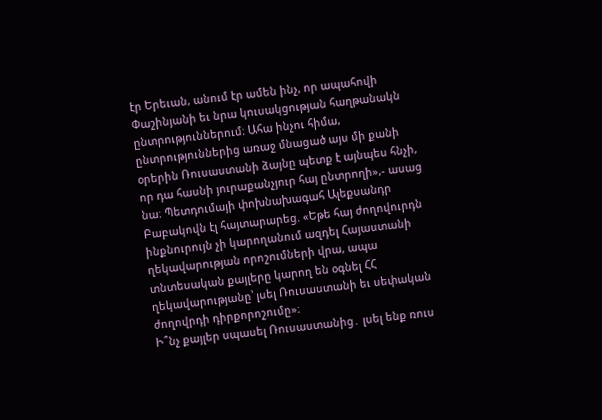էր Երեւան, անում էր ամեն ինչ, որ ապահովի Փաշինյանի եւ նրա կուսակցության հաղթանակն ընտրություններում։ Ահա ինչու հիմա, ընտրություններից առաջ մնացած այս մի քանի օրերին Ռուսաստանի ձայնը պետք է այնպես հնչի, որ դա հասնի յուրաքանչյուր հայ ընտրողի»,- ասաց նա։ Պետդումայի փոխնախագահ Ալեքսանդր Բաբակովն էլ հայտարարեց. «Եթե հայ ժողովուրդն ինքնուրույն չի կարողանում ազդել Հայաստանի ղեկավարության որոշումների վրա, ապա տնտեսական քայլերը կարող են օգնել ՀՀ ղեկավարությանը՝ լսել Ռուսաստանի եւ սեփական ժողովրդի դիրքորոշումը»։
Ի՞նչ քայլեր սպասել Ռուսաստանից․ լսել ենք ռուս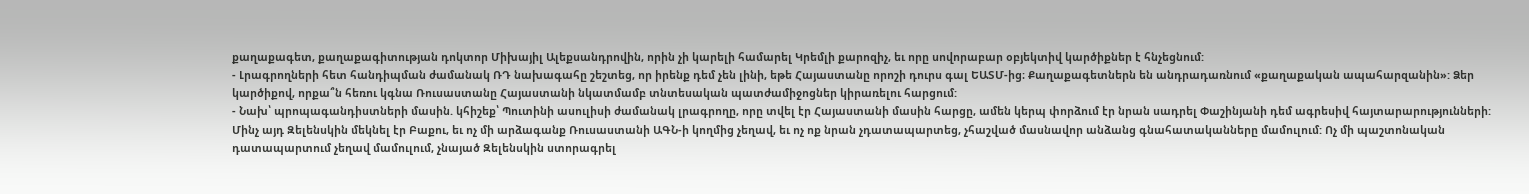քաղաքագետ, քաղաքագիտության դոկտոր Միխայիլ Ալեքսանդրովին, որին չի կարելի համարել Կրեմլի քարոզիչ, եւ որը սովորաբար օբյեկտիվ կարծիքներ է հնչեցնում:
- Լրագրողների հետ հանդիպման ժամանակ ՌԴ նախագահը շեշտեց, որ իրենք դեմ չեն լինի, եթե Հայաստանը որոշի դուրս գալ ԵԱՏՄ-ից։ Քաղաքագետներն են անդրադառնում «քաղաքական ապահարզանին»: Ձեր կարծիքով, որքա՞ն հեռու կգնա Ռուսաստանը Հայաստանի նկատմամբ տնտեսական պատժամիջոցներ կիրառելու հարցում:
- Նախ՝ պրոպագանդիստների մասին. կհիշեք՝ Պուտինի ասուլիսի ժամանակ լրագրողը, որը տվել էր Հայաստանի մասին հարցը, ամեն կերպ փորձում էր նրան սադրել Փաշինյանի դեմ ագրեսիվ հայտարարությունների: Մինչ այդ Զելենսկին մեկնել էր Բաքու, եւ ոչ մի արձագանք Ռուսաստանի ԱԳՆ-ի կողմից չեղավ, եւ ոչ ոք նրան չդատապարտեց, չհաշված մասնավոր անձանց գնահատականները մամուլում: Ոչ մի պաշտոնական դատապարտում չեղավ մամուլում, չնայած Զելենսկին ստորագրել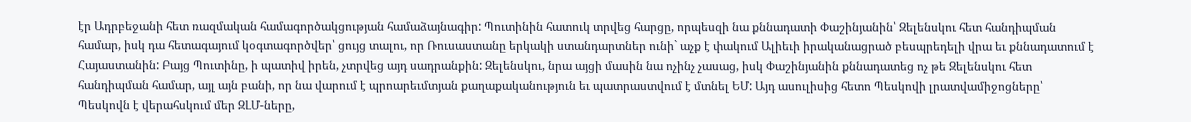էր Ադրբեջանի հետ ռազմական համագործակցության համաձայնագիր: Պուտինին հատուկ տրվեց հարցը, որպեսզի նա քննադատի Փաշինյանին՝ Զելենսկու հետ հանդիպման համար, իսկ դա հետագայում կօգտագործվեր՝ ցույց տալու, որ Ռուսաստանը երկակի ստանդարտներ ունի` աչք է փակում Ալիեւի իրականացրած բեսպրեդելի վրա եւ քննադատում է Հայաստանին: Բայց Պուտինը, ի պատիվ իրեն, չտրվեց այդ սադրանքին: Զելենսկու, նրա այցի մասին նա ոչինչ չասաց, իսկ Փաշինյանին քննադատեց ոչ թե Զելենսկու հետ հանդիպման համար, այլ այն բանի, որ նա վարում է պրոարեւմտյան քաղաքականություն եւ պատրաստվում է մտնել ԵՄ: Այդ ասուլիսից հետո Պեսկովի լրատվամիջոցները՝ Պեսկովն է վերահսկում մեր ԶԼՄ-ները,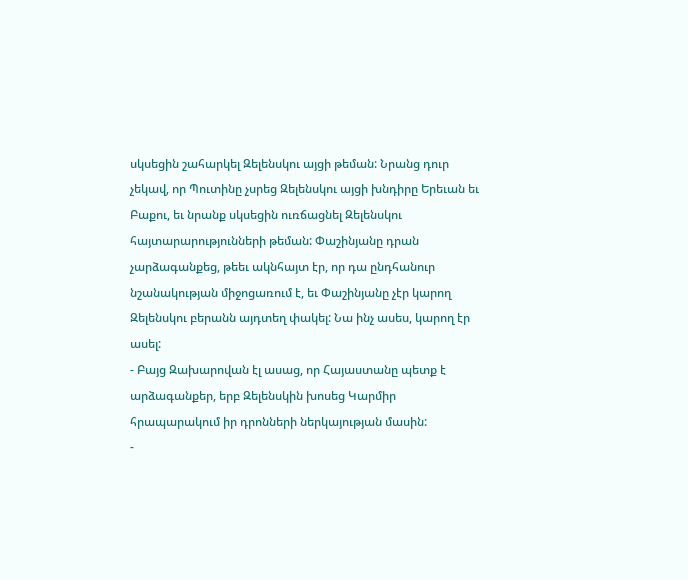սկսեցին շահարկել Զելենսկու այցի թեման: Նրանց դուր չեկավ, որ Պուտինը չսրեց Զելենսկու այցի խնդիրը Երեւան եւ Բաքու, եւ նրանք սկսեցին ուռճացնել Զելենսկու հայտարարությունների թեման: Փաշինյանը դրան չարձագանքեց, թեեւ ակնհայտ էր, որ դա ընդհանուր նշանակության միջոցառում է, եւ Փաշինյանը չէր կարող Զելենսկու բերանն այդտեղ փակել: Նա ինչ ասես, կարող էր ասել:
- Բայց Զախարովան էլ ասաց, որ Հայաստանը պետք է արձագանքեր, երբ Զելենսկին խոսեց Կարմիր հրապարակում իր դրոնների ներկայության մասին:
-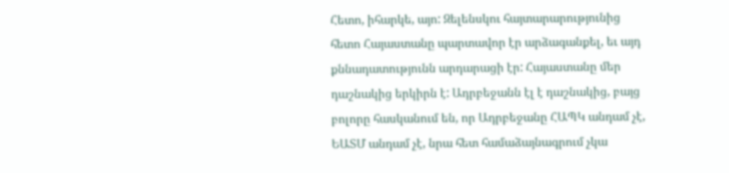Հետո, իհարկե, այո: Զելենսկու հայտարարությունից հետո Հայաստանը պարտավոր էր արձագանքել, եւ այդ քննադատությունն արդարացի էր: Հայաստանը մեր դաշնակից երկիրն է: Ադրբեջանն էլ է դաշնակից, բայց բոլորը հասկանում են, որ Ադրբեջանը ՀԱՊԿ անդամ չէ, ԵԱՏՄ անդամ չէ, նրա հետ համաձայնագրում չկա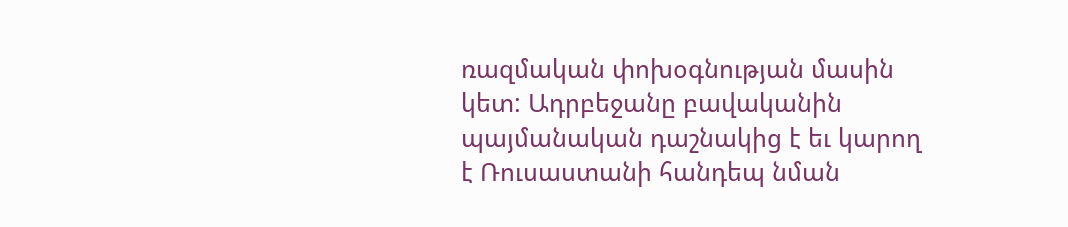ռազմական փոխօգնության մասին կետ: Ադրբեջանը բավականին պայմանական դաշնակից է եւ կարող է Ռուսաստանի հանդեպ նման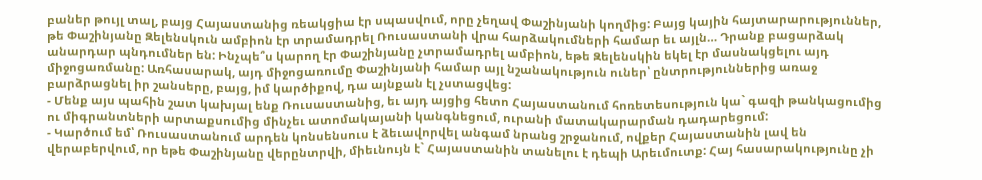բաներ թույլ տալ, բայց Հայաստանից ռեակցիա էր սպասվում, որը չեղավ Փաշինյանի կողմից: Բայց կային հայտարարություններ, թե Փաշինյանը Զելենսկուն ամբիոն էր տրամադրել Ռուսաստանի վրա հարձակումների համար եւ այլն… Դրանք բացարձակ անարդար պնդումներ են: Ինչպե՞ս կարող էր Փաշինյանը չտրամադրել ամբիոն, եթե Զելենսկին եկել էր մասնակցելու այդ միջոցառմանը: Առհասարակ, այդ միջոցառումը Փաշինյանի համար այլ նշանակություն ուներ՝ ընտրություններից առաջ բարձրացնել իր շանսերը, բայց, իմ կարծիքով, դա այնքան էլ չստացվեց:
- Մենք այս պահին շատ կախյալ ենք Ռուսաստանից, եւ այդ այցից հետո Հայաստանում հոռետեսություն կա` գազի թանկացումից ու միգրանտների արտաքսումից մինչեւ ատոմակայանի կանգնեցում, ուրանի մատակարարման դադարեցում:
- Կարծում եմ՝ Ռուսաստանում արդեն կոնսենսուս է ձեւավորվել անգամ նրանց շրջանում, ովքեր Հայաստանին լավ են վերաբերվում, որ եթե Փաշինյանը վերընտրվի, միեւնույն է` Հայաստանին տանելու է դեպի Արեւմուտք: Հայ հասարակությունը չի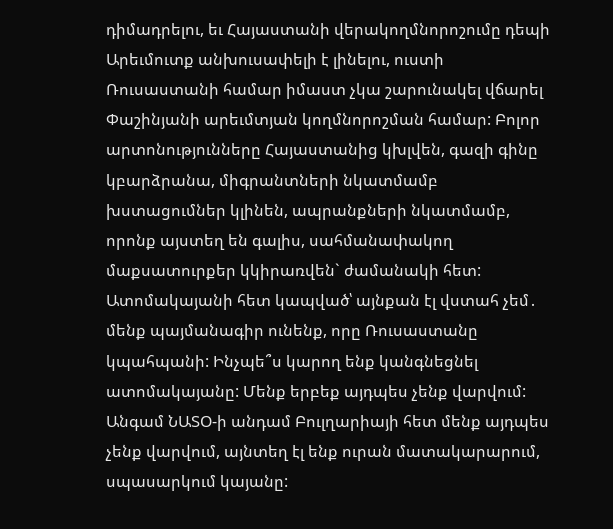դիմադրելու, եւ Հայաստանի վերակողմնորոշումը դեպի Արեւմուտք անխուսափելի է լինելու, ուստի Ռուսաստանի համար իմաստ չկա շարունակել վճարել Փաշինյանի արեւմտյան կողմնորոշման համար: Բոլոր արտոնությունները Հայաստանից կխլվեն, գազի գինը կբարձրանա, միգրանտների նկատմամբ խստացումներ կլինեն, ապրանքների նկատմամբ, որոնք այստեղ են գալիս, սահմանափակող մաքսատուրքեր կկիրառվեն` ժամանակի հետ: Ատոմակայանի հետ կապված՝ այնքան էլ վստահ չեմ․ մենք պայմանագիր ունենք, որը Ռուսաստանը կպահպանի: Ինչպե՞ս կարող ենք կանգնեցնել ատոմակայանը: Մենք երբեք այդպես չենք վարվում: Անգամ ՆԱՏՕ-ի անդամ Բուլղարիայի հետ մենք այդպես չենք վարվում, այնտեղ էլ ենք ուրան մատակարարում, սպասարկում կայանը: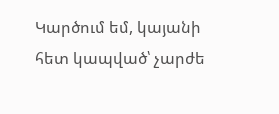Կարծում եմ, կայանի հետ կապված՝ չարժե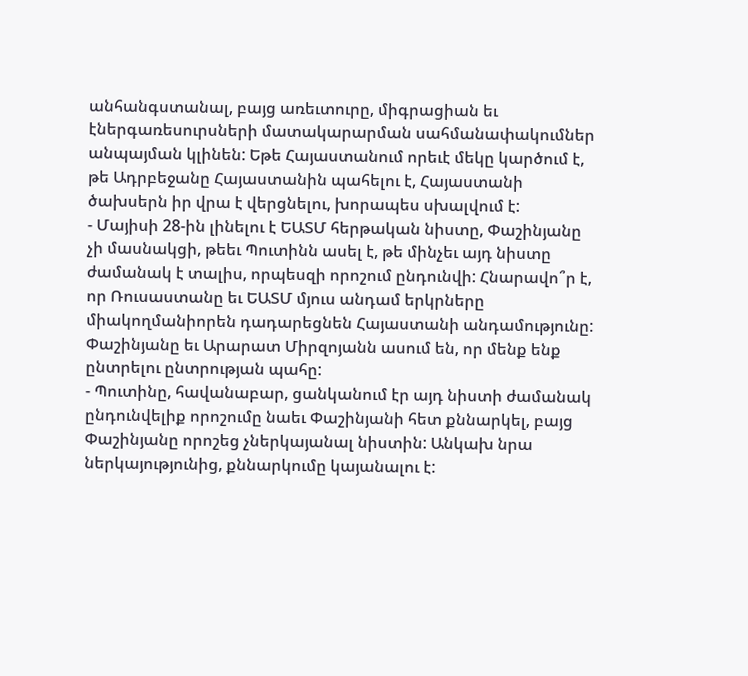անհանգստանալ, բայց առեւտուրը, միգրացիան եւ էներգառեսուրսների մատակարարման սահմանափակումներ անպայման կլինեն: Եթե Հայաստանում որեւէ մեկը կարծում է, թե Ադրբեջանը Հայաստանին պահելու է, Հայաստանի ծախսերն իր վրա է վերցնելու, խորապես սխալվում է:
- Մայիսի 28-ին լինելու է ԵԱՏՄ հերթական նիստը, Փաշինյանը չի մասնակցի, թեեւ Պուտինն ասել է, թե մինչեւ այդ նիստը ժամանակ է տալիս, որպեսզի որոշում ընդունվի: Հնարավո՞ր է, որ Ռուսաստանը եւ ԵԱՏՄ մյուս անդամ երկրները միակողմանիորեն դադարեցնեն Հայաստանի անդամությունը: Փաշինյանը եւ Արարատ Միրզոյանն ասում են, որ մենք ենք ընտրելու ընտրության պահը:
- Պուտինը, հավանաբար, ցանկանում էր այդ նիստի ժամանակ ընդունվելիք որոշումը նաեւ Փաշինյանի հետ քննարկել, բայց Փաշինյանը որոշեց չներկայանալ նիստին: Անկախ նրա ներկայությունից, քննարկումը կայանալու է: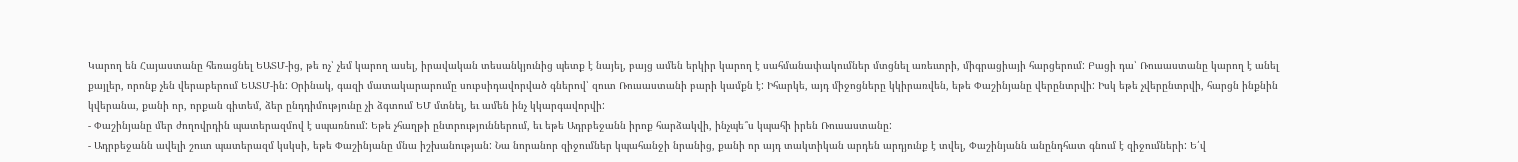Կարող են Հայաստանը հեռացնել ԵԱՏՄ-ից, թե ոչ՝ չեմ կարող ասել, իրավական տեսանկյունից պետք է նայել, բայց ամեն երկիր կարող է սահմանափակումներ մտցնել առեւտրի, միգրացիայի հարցերում: Բացի դա՝ Ռուսաստանը կարող է անել քայլեր, որոնք չեն վերաբերում ԵԱՏՄ-ին: Օրինակ, գազի մատակարարումը սուբսիդավորված գներով՝ զուտ Ռուսաստանի բարի կամքն է: Իհարկե, այդ միջոցները կկիրառվեն, եթե Փաշինյանը վերընտրվի: Իսկ եթե չվերընտրվի, հարցն ինքնին կվերանա, քանի որ, որքան գիտեմ, ձեր ընդդիմությունը չի ձգտում ԵՄ մտնել, եւ ամեն ինչ կկարգավորվի:
- Փաշինյանը մեր ժողովրդին պատերազմով է սպառնում: Եթե չհաղթի ընտրություններում, եւ եթե Ադրբեջանն իրոք հարձակվի, ինչպե՞ս կպահի իրեն Ռուսաստանը:
- Ադրբեջանն ավելի շուտ պատերազմ կսկսի, եթե Փաշինյանը մնա իշխանության: Նա նորանոր զիջումներ կպահանջի նրանից, քանի որ այդ տակտիկան արդեն արդյունք է տվել, Փաշինյանն անընդհատ գնում է զիջումների: Ե՛վ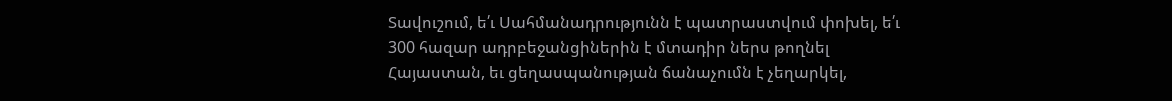Տավուշում, ե՛ւ Սահմանադրությունն է պատրաստվում փոխել, ե՛ւ 300 հազար ադրբեջանցիներին է մտադիր ներս թողնել Հայաստան, եւ ցեղասպանության ճանաչումն է չեղարկել,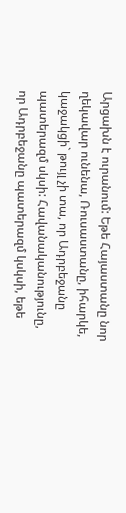Արցախն է ուրանում: Եթե Հայաստանը նոր ղեկավար ունենա, Ռուսաստանը, իհարկե, կաջակցի` թույլ չի տա, որ Ադրբեջանը պատերազմ սկսի: Հավանականությունը, որ Ադրբեջանը պատերազմ կսկսի, եթե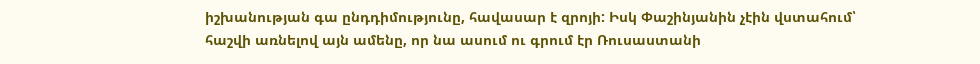իշխանության գա ընդդիմությունը, հավասար է զրոյի: Իսկ Փաշինյանին չէին վստահում՝ հաշվի առնելով այն ամենը, որ նա ասում ու գրում էր Ռուսաստանի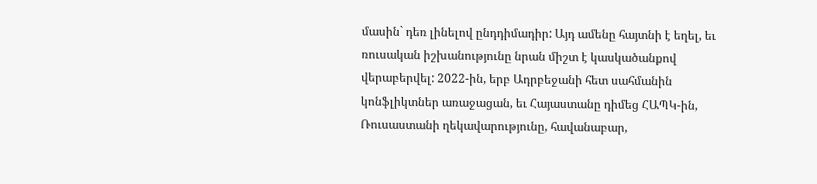մասին` դեռ լինելով ընդդիմադիր: Այդ ամենը հայտնի է եղել, եւ ռուսական իշխանությունը նրան միշտ է կասկածանքով վերաբերվել: 2022-ին, երբ Ադրբեջանի հետ սահմանին կոնֆլիկտներ առաջացան, եւ Հայաստանը դիմեց ՀԱՊԿ-ին, Ռուսաստանի ղեկավարությունը, հավանաբար,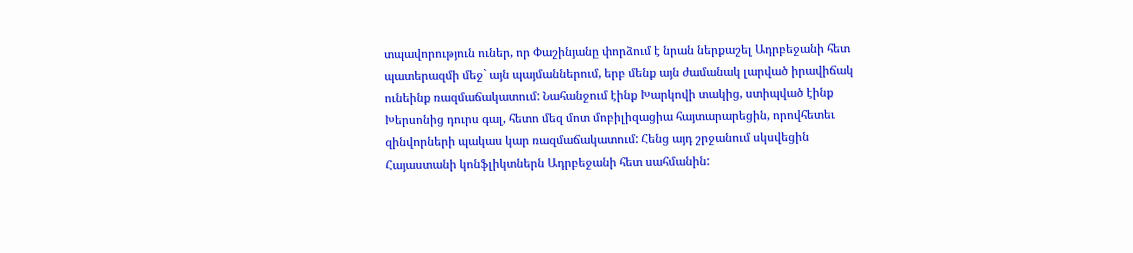տպավորություն ուներ, որ Փաշինյանը փորձում է նրան ներքաշել Ադրբեջանի հետ պատերազմի մեջ` այն պայմաններում, երբ մենք այն ժամանակ լարված իրավիճակ ունեինք ռազմաճակատում: Նահանջում էինք Խարկովի տակից, ստիպված էինք Խերսոնից դուրս գալ, հետո մեզ մոտ մոբիլիզացիա հայտարարեցին, որովհետեւ զինվորների պակաս կար ռազմաճակատում: Հենց այդ շրջանում սկսվեցին Հայաստանի կոնֆլիկտներն Ադրբեջանի հետ սահմանին: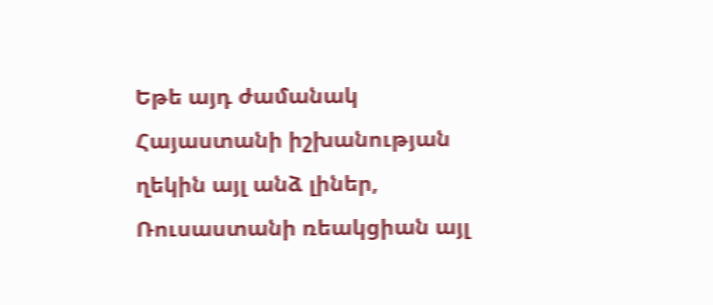Եթե այդ ժամանակ Հայաստանի իշխանության ղեկին այլ անձ լիներ, Ռուսաստանի ռեակցիան այլ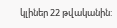կլիներ 22 թվականին: